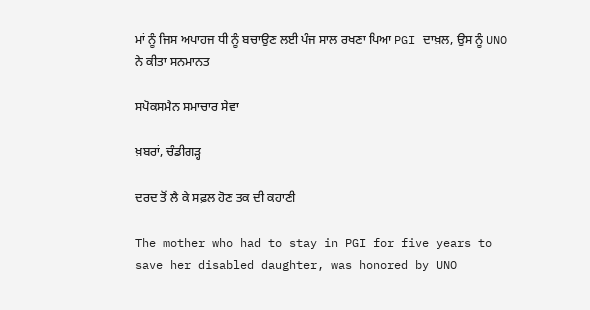ਮਾਂ ਨੂੰ ਜਿਸ ਅਪਾਹਜ ਧੀ ਨੂੰ ਬਚਾਉਣ ਲਈ ਪੰਜ ਸਾਲ ਰਖਣਾ ਪਿਆ PGI ਦਾਖ਼ਲ, ਉਸ ਨੂੰ UNO ਨੇ ਕੀਤਾ ਸਨਮਾਨਤ

ਸਪੋਕਸਮੈਨ ਸਮਾਚਾਰ ਸੇਵਾ

ਖ਼ਬਰਾਂ, ਚੰਡੀਗੜ੍ਹ

ਦਰਦ ਤੋਂ ਲੈ ਕੇ ਸਫ਼ਲ ਹੋਣ ਤਕ ਦੀ ਕਹਾਣੀ

The mother who had to stay in PGI for five years to save her disabled daughter, was honored by UNO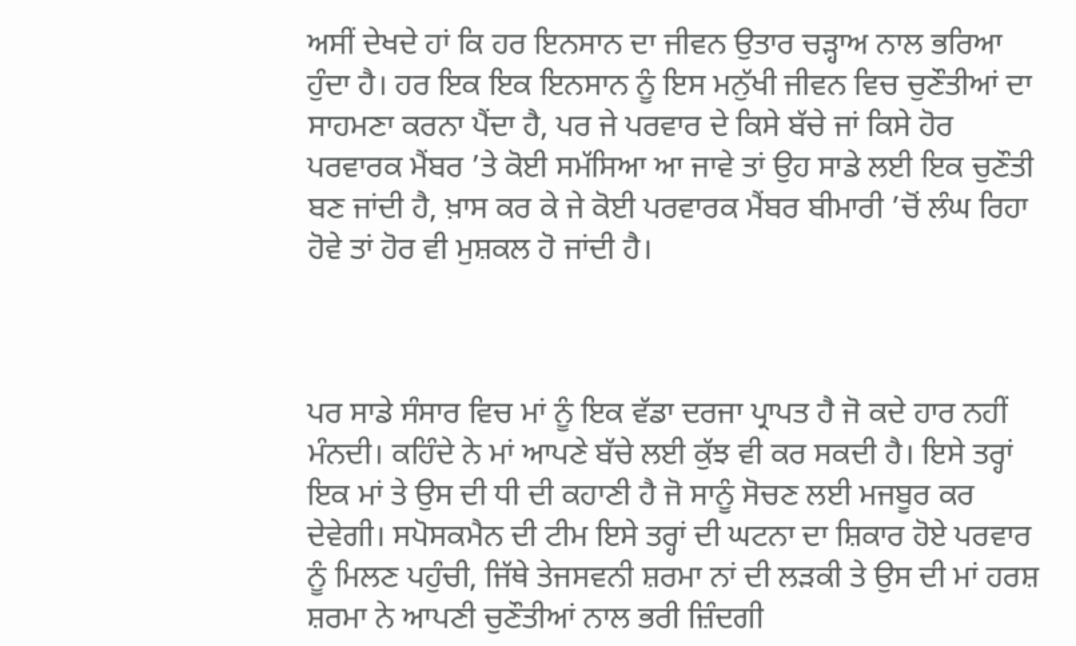ਅਸੀਂ ਦੇਖਦੇ ਹਾਂ ਕਿ ਹਰ ਇਨਸਾਨ ਦਾ ਜੀਵਨ ਉਤਾਰ ਚੜ੍ਹਾਅ ਨਾਲ ਭਰਿਆ ਹੁੰਦਾ ਹੈ। ਹਰ ਇਕ ਇਕ ਇਨਸਾਨ ਨੂੰ ਇਸ ਮਨੁੱਖੀ ਜੀਵਨ ਵਿਚ ਚੁਣੌਤੀਆਂ ਦਾ ਸਾਹਮਣਾ ਕਰਨਾ ਪੈਂਦਾ ਹੈ, ਪਰ ਜੇ ਪਰਵਾਰ ਦੇ ਕਿਸੇ ਬੱਚੇ ਜਾਂ ਕਿਸੇ ਹੋਰ ਪਰਵਾਰਕ ਮੈਂਬਰ ’ਤੇ ਕੋਈ ਸਮੱਸਿਆ ਆ ਜਾਵੇ ਤਾਂ ਉਹ ਸਾਡੇ ਲਈ ਇਕ ਚੁਣੌਤੀ ਬਣ ਜਾਂਦੀ ਹੈ, ਖ਼ਾਸ ਕਰ ਕੇ ਜੇ ਕੋਈ ਪਰਵਾਰਕ ਮੈਂਬਰ ਬੀਮਾਰੀ ’ਚੋਂ ਲੰਘ ਰਿਹਾ ਹੋਵੇ ਤਾਂ ਹੋਰ ਵੀ ਮੁਸ਼ਕਲ ਹੋ ਜਾਂਦੀ ਹੈ।



ਪਰ ਸਾਡੇ ਸੰਸਾਰ ਵਿਚ ਮਾਂ ਨੂੰ ਇਕ ਵੱਡਾ ਦਰਜਾ ਪ੍ਰਾਪਤ ਹੈ ਜੋ ਕਦੇ ਹਾਰ ਨਹੀਂ ਮੰਨਦੀ। ਕਹਿੰਦੇ ਨੇ ਮਾਂ ਆਪਣੇ ਬੱਚੇ ਲਈ ਕੁੱਝ ਵੀ ਕਰ ਸਕਦੀ ਹੈ। ਇਸੇ ਤਰ੍ਹਾਂ ਇਕ ਮਾਂ ਤੇ ਉਸ ਦੀ ਧੀ ਦੀ ਕਹਾਣੀ ਹੈ ਜੋ ਸਾਨੂੰ ਸੋਚਣ ਲਈ ਮਜਬੂਰ ਕਰ ਦੇਵੇਗੀ। ਸਪੋਸਕਮੈਨ ਦੀ ਟੀਮ ਇਸੇ ਤਰ੍ਹਾਂ ਦੀ ਘਟਨਾ ਦਾ ਸ਼ਿਕਾਰ ਹੋਏ ਪਰਵਾਰ ਨੂੰ ਮਿਲਣ ਪਹੁੰਚੀ, ਜਿੱਥੇ ਤੇਜਸਵਨੀ ਸ਼ਰਮਾ ਨਾਂ ਦੀ ਲੜਕੀ ਤੇ ਉਸ ਦੀ ਮਾਂ ਹਰਸ਼ ਸ਼ਰਮਾ ਨੇ ਆਪਣੀ ਚੁਣੌਤੀਆਂ ਨਾਲ ਭਰੀ ਜ਼ਿੰਦਗੀ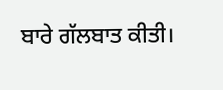ਬਾਰੇ ਗੱਲਬਾਤ ਕੀਤੀ।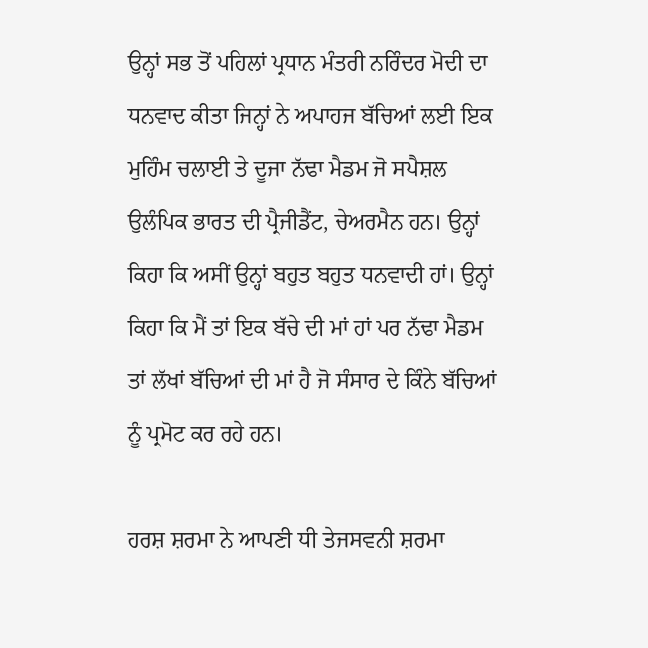ਉਨ੍ਹਾਂ ਸਭ ਤੋਂ ਪਹਿਲਾਂ ਪ੍ਰਧਾਨ ਮੰਤਰੀ ਨਰਿੰਦਰ ਮੋਦੀ ਦਾ ਧਨਵਾਦ ਕੀਤਾ ਜਿਨ੍ਹਾਂ ਨੇ ਅਪਾਹਜ ਬੱਚਿਆਂ ਲਈ ਇਕ ਮੁਹਿੰਮ ਚਲਾਈ ਤੇ ਦੂਜਾ ਨੱਢਾ ਮੈਡਮ ਜੋ ਸਪੈਸ਼ਲ ਉਲੰਪਿਕ ਭਾਰਤ ਦੀ ਪ੍ਰੈਜੀਡੈਂਟ, ਚੇਅਰਮੈਨ ਹਨ। ਉਨ੍ਹਾਂ ਕਿਹਾ ਕਿ ਅਸੀਂ ਉਨ੍ਹਾਂ ਬਹੁਤ ਬਹੁਤ ਧਨਵਾਦੀ ਹਾਂ। ਉਨ੍ਹਾਂ ਕਿਹਾ ਕਿ ਮੈਂ ਤਾਂ ਇਕ ਬੱਚੇ ਦੀ ਮਾਂ ਹਾਂ ਪਰ ਨੱਢਾ ਮੈਡਮ ਤਾਂ ਲੱਖਾਂ ਬੱਚਿਆਂ ਦੀ ਮਾਂ ਹੈ ਜੋ ਸੰਸਾਰ ਦੇ ਕਿੰਨੇ ਬੱਚਿਆਂ ਨੂੰ ਪ੍ਰਮੋਟ ਕਰ ਰਹੇ ਹਨ।

ਹਰਸ਼ ਸ਼ਰਮਾ ਨੇ ਆਪਣੀ ਧੀ ਤੇਜਸਵਨੀ ਸ਼ਰਮਾ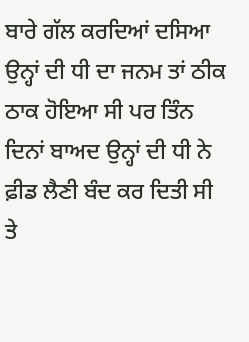ਬਾਰੇ ਗੱਲ ਕਰਦਿਆਂ ਦਸਿਆ ਉਨ੍ਹਾਂ ਦੀ ਧੀ ਦਾ ਜਨਮ ਤਾਂ ਠੀਕ ਠਾਕ ਹੋਇਆ ਸੀ ਪਰ ਤਿੰਨ ਦਿਨਾਂ ਬਾਅਦ ਉਨ੍ਹਾਂ ਦੀ ਧੀ ਨੇ ਫ਼ੀਡ ਲੈਣੀ ਬੰਦ ਕਰ ਦਿਤੀ ਸੀ ਤੇ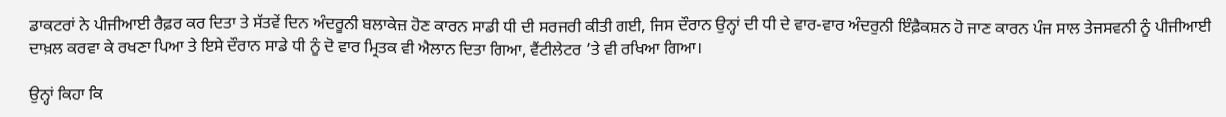ਡਾਕਟਰਾਂ ਨੇ ਪੀਜੀਆਈ ਰੈਫ਼ਰ ਕਰ ਦਿਤਾ ਤੇ ਸੱਤਵੇਂ ਦਿਨ ਅੰਦਰੂਨੀ ਬਲਾਕੇਜ਼ ਹੋਣ ਕਾਰਨ ਸਾਡੀ ਧੀ ਦੀ ਸਰਜਰੀ ਕੀਤੀ ਗਈ, ਜਿਸ ਦੌਰਾਨ ਉਨ੍ਹਾਂ ਦੀ ਧੀ ਦੇ ਵਾਰ-ਵਾਰ ਅੰਦਰੁਨੀ ਇੰਫ਼ੈਕਸ਼ਨ ਹੋ ਜਾਣ ਕਾਰਨ ਪੰਜ ਸਾਲ ਤੇਜਸਵਨੀ ਨੂੰ ਪੀਜੀਆਈ ਦਾਖ਼ਲ ਕਰਵਾ ਕੇ ਰਖਣਾ ਪਿਆ ਤੇ ਇਸੇ ਦੌਰਾਨ ਸਾਡੇ ਧੀ ਨੂੰ ਦੋ ਵਾਰ ਮ੍ਰਿਤਕ ਵੀ ਐਲਾਨ ਦਿਤਾ ਗਿਆ, ਵੈਂਟੀਲੇਟਰ ’ਤੇ ਵੀ ਰਖਿਆ ਗਿਆ।

ਉਨ੍ਹਾਂ ਕਿਹਾ ਕਿ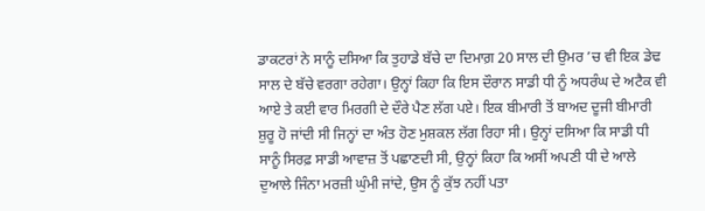ਡਾਕਟਰਾਂ ਨੇ ਸਾਨੂੰ ਦਸਿਆ ਕਿ ਤੁਹਾਡੇ ਬੱਚੇ ਦਾ ਦਿਮਾਗ਼ 20 ਸਾਲ ਦੀ ਉਮਰ ’ਚ ਵੀ ਇਕ ਡੇਢ ਸਾਲ ਦੇ ਬੱਚੇ ਵਰਗਾ ਰਹੇਗਾ। ਉਨ੍ਹਾਂ ਕਿਹਾ ਕਿ ਇਸ ਦੌਰਾਨ ਸਾਡੀ ਧੀ ਨੂੰ ਅਧਰੰਘ ਦੇ ਅਟੈਕ ਵੀ ਆਏ ਤੇ ਕਈ ਵਾਰ ਮਿਰਗੀ ਦੇ ਦੌਰੇ ਪੈਣ ਲੱਗ ਪਏ। ਇਕ ਬੀਮਾਰੀ ਤੋਂ ਬਾਅਦ ਦੂਜੀ ਬੀਮਾਰੀ ਸ਼ੁਰੂ ਹੋ ਜਾਂਦੀ ਸੀ ਜਿਨ੍ਹਾਂ ਦਾ ਅੰਤ ਹੋਣ ਮੁਸ਼ਕਲ ਲੱਗ ਰਿਹਾ ਸੀ। ਉਨ੍ਹਾਂ ਦਸਿਆ ਕਿ ਸਾਡੀ ਧੀ ਸਾਨੂੰ ਸਿਰਫ਼ ਸਾਡੀ ਆਵਾਜ਼ ਤੋਂ ਪਛਾਣਦੀ ਸੀ, ਉਨ੍ਹਾਂ ਕਿਹਾ ਕਿ ਅਸੀਂ ਅਪਣੀ ਧੀ ਦੇ ਆਲੇ ਦੁਆਲੇ ਜਿੰਨਾ ਮਰਜ਼ੀ ਘੁੰਮੀ ਜਾਂਦੇ, ਉਸ ਨੂੰ ਕੁੱਝ ਨਹੀਂ ਪਤਾ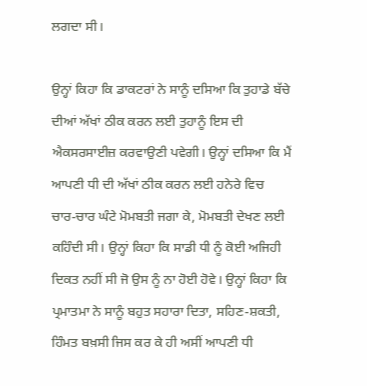ਲਗਦਾ ਸੀ।

ਉਨ੍ਹਾਂ ਕਿਹਾ ਕਿ ਡਾਕਟਰਾਂ ਨੇ ਸਾਨੂੰ ਦਸਿਆ ਕਿ ਤੁਹਾਡੇ ਬੱਚੇ ਦੀਆਂ ਅੱਖਾਂ ਠੀਕ ਕਰਨ ਲਈ ਤੁਹਾਨੂੰ ਇਸ ਦੀ ਐਕਸਰਸਾਈਜ਼ ਕਰਵਾਉਣੀ ਪਵੇਗੀ। ਉਨ੍ਹਾਂ ਦਸਿਆ ਕਿ ਮੈਂ ਆਪਣੀ ਧੀ ਦੀ ਅੱਖਾਂ ਠੀਕ ਕਰਨ ਲਈ ਹਨੇਰੇ ਵਿਚ ਚਾਰ-ਚਾਰ ਘੰਟੇ ਮੋਮਬਤੀ ਜਗਾ ਕੇ, ਮੋਮਬਤੀ ਦੇਖਣ ਲਈ ਕਹਿੰਦੀ ਸੀ। ਉਨ੍ਹਾਂ ਕਿਹਾ ਕਿ ਸਾਡੀ ਧੀ ਨੂੰ ਕੋਈ ਅਜਿਹੀ ਦਿਕਤ ਨਹੀਂ ਸੀ ਜੋ ਉਸ ਨੂੰ ਨਾ ਹੋਈ ਹੋਵੇ। ਉਨ੍ਹਾਂ ਕਿਹਾ ਕਿ ਪ੍ਰਮਾਤਮਾ ਨੇ ਸਾਨੂੰ ਬਹੁਤ ਸਹਾਰਾ ਦਿਤਾ, ਸਹਿਣ-ਸ਼ਕਤੀ, ਹਿੰਮਤ ਬਖ਼ਸੀ ਜਿਸ ਕਰ ਕੇ ਹੀ ਅਸੀਂ ਆਪਣੀ ਧੀ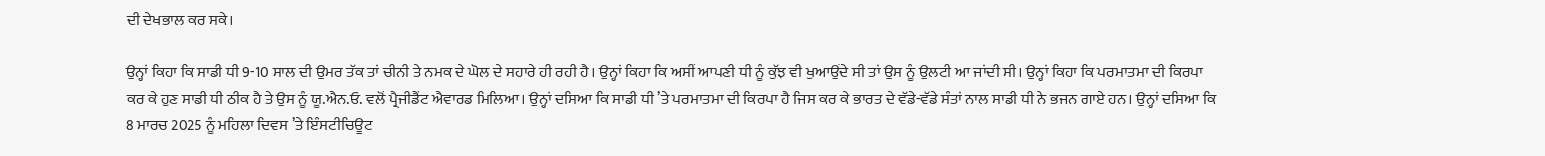ਦੀ ਦੇਖਭਾਲ ਕਰ ਸਕੇ।

ਉਨ੍ਹਾਂ ਕਿਹਾ ਕਿ ਸਾਡੀ ਧੀ 9-10 ਸਾਲ ਦੀ ਉਮਰ ਤੱਕ ਤਾਂ ਚੀਨੀ ਤੇ ਨਮਕ ਦੇ ਘੋਲ ਦੇ ਸਹਾਰੇ ਹੀ ਰਹੀ ਹੈ। ਉਨ੍ਹਾਂ ਕਿਹਾ ਕਿ ਅਸੀਂ ਆਪਣੀ ਧੀ ਨੂੰ ਕੁੱਝ ਵੀ ਖੁਆਉਂਦੇ ਸੀ ਤਾਂ ਉਸ ਨੂੰ ਉਲਟੀ ਆ ਜਾਂਦੀ ਸੀ। ਉਨ੍ਹਾਂ ਕਿਹਾ ਕਿ ਪਰਮਾਤਮਾ ਦੀ ਕਿਰਪਾ ਕਰ ਕੇ ਹੁਣ ਸਾਡੀ ਧੀ ਠੀਕ ਹੈ ਤੇ ਉਸ ਨੂੰ ਯੂ.ਐਨ.ਓ. ਵਲੋਂ ਪ੍ਰੈਜੀਡੈਂਟ ਐਵਾਰਡ ਮਿਲਿਆ। ਉਨ੍ਹਾਂ ਦਸਿਆ ਕਿ ਸਾਡੀ ਧੀ ’ਤੇ ਪਰਮਾਤਮਾ ਦੀ ਕਿਰਪਾ ਹੈ ਜਿਸ ਕਰ ਕੇ ਭਾਰਤ ਦੇ ਵੱਡੇ-ਵੱਡੇ ਸੰਤਾਂ ਨਾਲ ਸਾਡੀ ਧੀ ਨੇ ਭਜਨ ਗਾਏ ਹਨ। ਉਨ੍ਹਾਂ ਦਸਿਆ ਕਿ 8 ਮਾਰਚ 2025 ਨੂੰ ਮਹਿਲਾ ਦਿਵਸ ’ਤੇ ਇੰਸਟੀਚਿਊਟ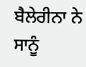ਬੈਲੇਰੀਨਾ ਨੇ ਸਾਨੂੰ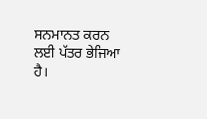ਸਨਮਾਨਤ ਕਰਨ ਲਈ ਪੱਤਰ ਭੇਜਿਆ ਹੈ।